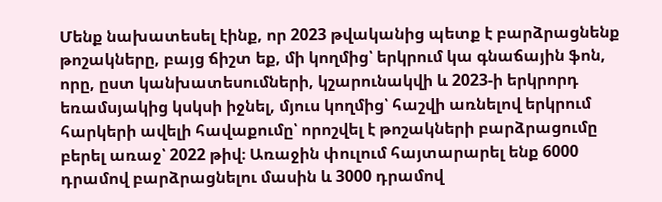Մենք նախատեսել էինք, որ 2023 թվականից պետք է բարձրացնենք թոշակները, բայց ճիշտ եք, մի կողմից՝ երկրում կա գնաճային ֆոն, որը, ըստ կանխատեսումների, կշարունակվի և 2023-ի երկրորդ եռամսյակից կսկսի իջնել, մյուս կողմից՝ հաշվի առնելով երկրում հարկերի ավելի հավաքումը՝ որոշվել է թոշակների բարձրացումը բերել առաջ՝ 2022 թիվ։ Առաջին փուլում հայտարարել ենք 6000 դրամով բարձրացնելու մասին և 3000 դրամով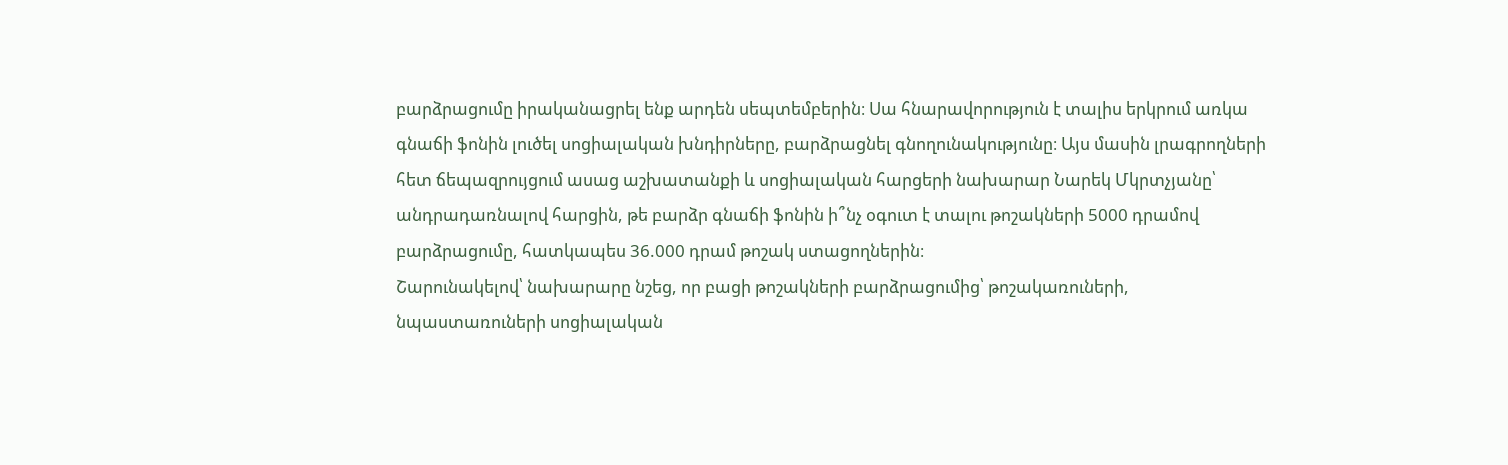բարձրացումը իրականացրել ենք արդեն սեպտեմբերին։ Սա հնարավորություն է տալիս երկրում առկա գնաճի ֆոնին լուծել սոցիալական խնդիրները, բարձրացնել գնողունակությունը։ Այս մասին լրագրողների հետ ճեպազրույցում ասաց աշխատանքի և սոցիալական հարցերի նախարար Նարեկ Մկրտչյանը՝ անդրադառնալով հարցին, թե բարձր գնաճի ֆոնին ի՞նչ օգուտ է տալու թոշակների 5000 դրամով բարձրացումը, հատկապես 36.000 դրամ թոշակ ստացողներին։
Շարունակելով՝ նախարարը նշեց, որ բացի թոշակների բարձրացումից՝ թոշակառուների, նպաստառուների սոցիալական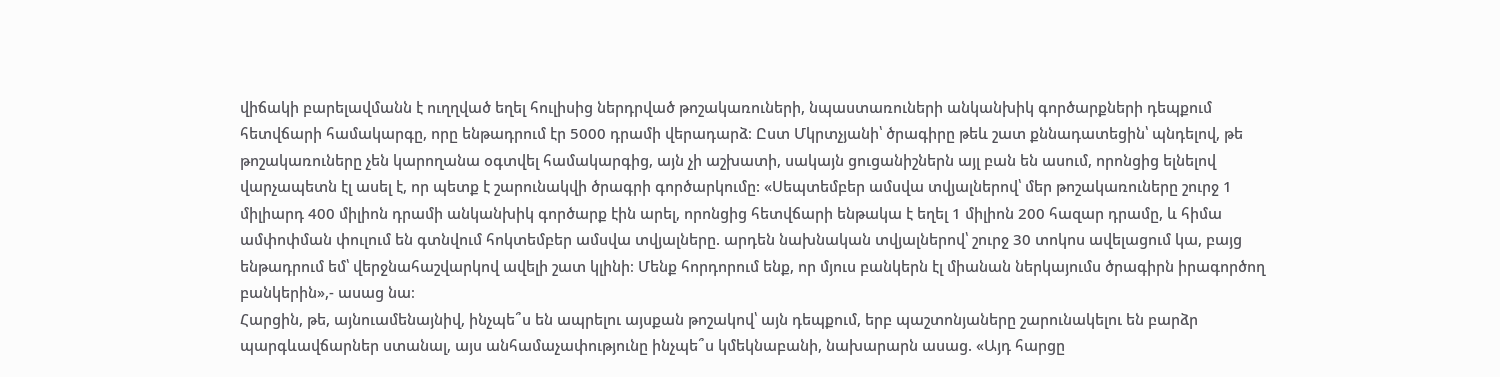վիճակի բարելավմանն է ուղղված եղել հուլիսից ներդրված թոշակառուների, նպաստառուների անկանխիկ գործարքների դեպքում հետվճարի համակարգը, որը ենթադրում էր 5000 դրամի վերադարձ։ Ըստ Մկրտչյանի՝ ծրագիրը թեև շատ քննադատեցին՝ պնդելով, թե թոշակառուները չեն կարողանա օգտվել համակարգից, այն չի աշխատի, սակայն ցուցանիշներն այլ բան են ասում, որոնցից ելնելով վարչապետն էլ ասել է, որ պետք է շարունակվի ծրագրի գործարկումը: «Սեպտեմբեր ամսվա տվյալներով՝ մեր թոշակառուները շուրջ 1 միլիարդ 400 միլիոն դրամի անկանխիկ գործարք էին արել, որոնցից հետվճարի ենթակա է եղել 1 միլիոն 200 հազար դրամը, և հիմա ամփոփման փուլում են գտնվում հոկտեմբեր ամսվա տվյալները. արդեն նախնական տվյալներով՝ շուրջ 30 տոկոս ավելացում կա, բայց ենթադրում եմ՝ վերջնահաշվարկով ավելի շատ կլինի։ Մենք հորդորում ենք, որ մյուս բանկերն էլ միանան ներկայումս ծրագիրն իրագործող բանկերին»,- ասաց նա։
Հարցին, թե, այնուամենայնիվ, ինչպե՞ս են ապրելու այսքան թոշակով՝ այն դեպքում, երբ պաշտոնյաները շարունակելու են բարձր պարգևավճարներ ստանալ, այս անհամաչափությունը ինչպե՞ս կմեկնաբանի, նախարարն ասաց. «Այդ հարցը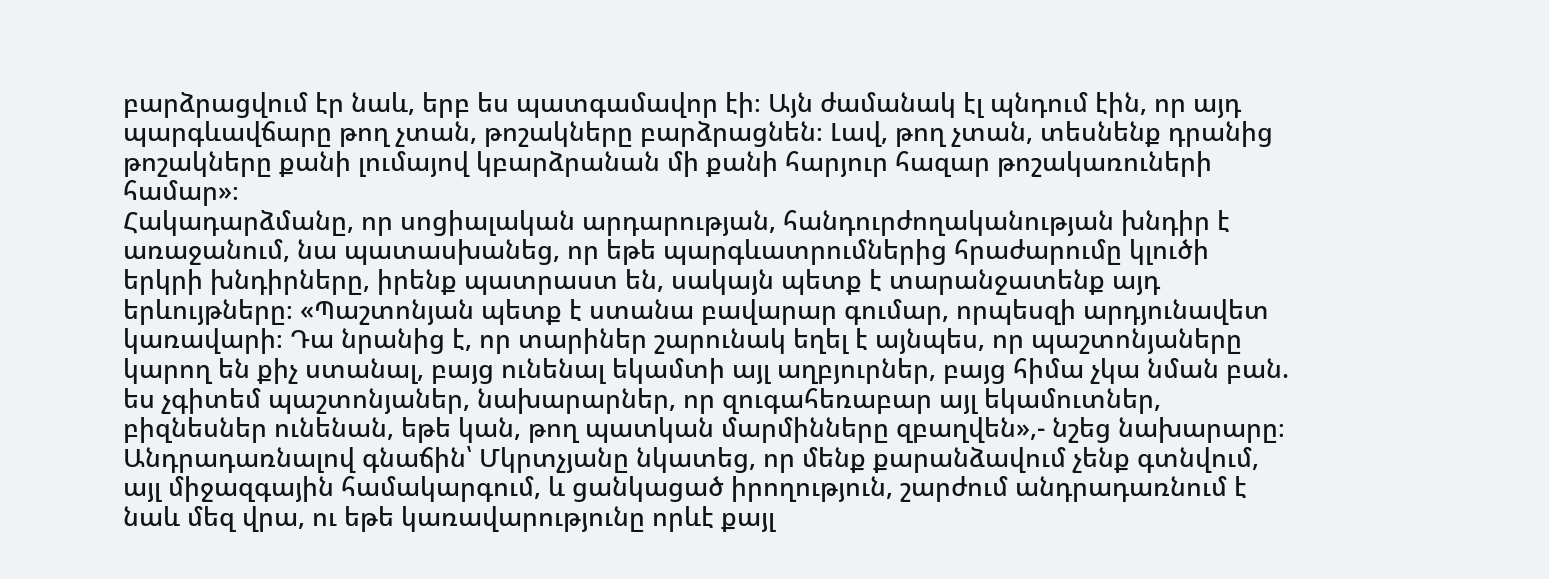բարձրացվում էր նաև, երբ ես պատգամավոր էի։ Այն ժամանակ էլ պնդում էին, որ այդ պարգևավճարը թող չտան, թոշակները բարձրացնեն։ Լավ, թող չտան, տեսնենք դրանից թոշակները քանի լումայով կբարձրանան մի քանի հարյուր հազար թոշակառուների համար»։
Հակադարձմանը, որ սոցիալական արդարության, հանդուրժողականության խնդիր է առաջանում, նա պատասխանեց, որ եթե պարգևատրումներից հրաժարումը կլուծի երկրի խնդիրները, իրենք պատրաստ են, սակայն պետք է տարանջատենք այդ երևույթները։ «Պաշտոնյան պետք է ստանա բավարար գումար, որպեսզի արդյունավետ կառավարի։ Դա նրանից է, որ տարիներ շարունակ եղել է այնպես, որ պաշտոնյաները կարող են քիչ ստանալ, բայց ունենալ եկամտի այլ աղբյուրներ, բայց հիմա չկա նման բան. ես չգիտեմ պաշտոնյաներ, նախարարներ, որ զուգահեռաբար այլ եկամուտներ, բիզնեսներ ունենան, եթե կան, թող պատկան մարմինները զբաղվեն»,- նշեց նախարարը։
Անդրադառնալով գնաճին՝ Մկրտչյանը նկատեց, որ մենք քարանձավում չենք գտնվում, այլ միջազգային համակարգում, և ցանկացած իրողություն, շարժում անդրադառնում է նաև մեզ վրա, ու եթե կառավարությունը որևէ քայլ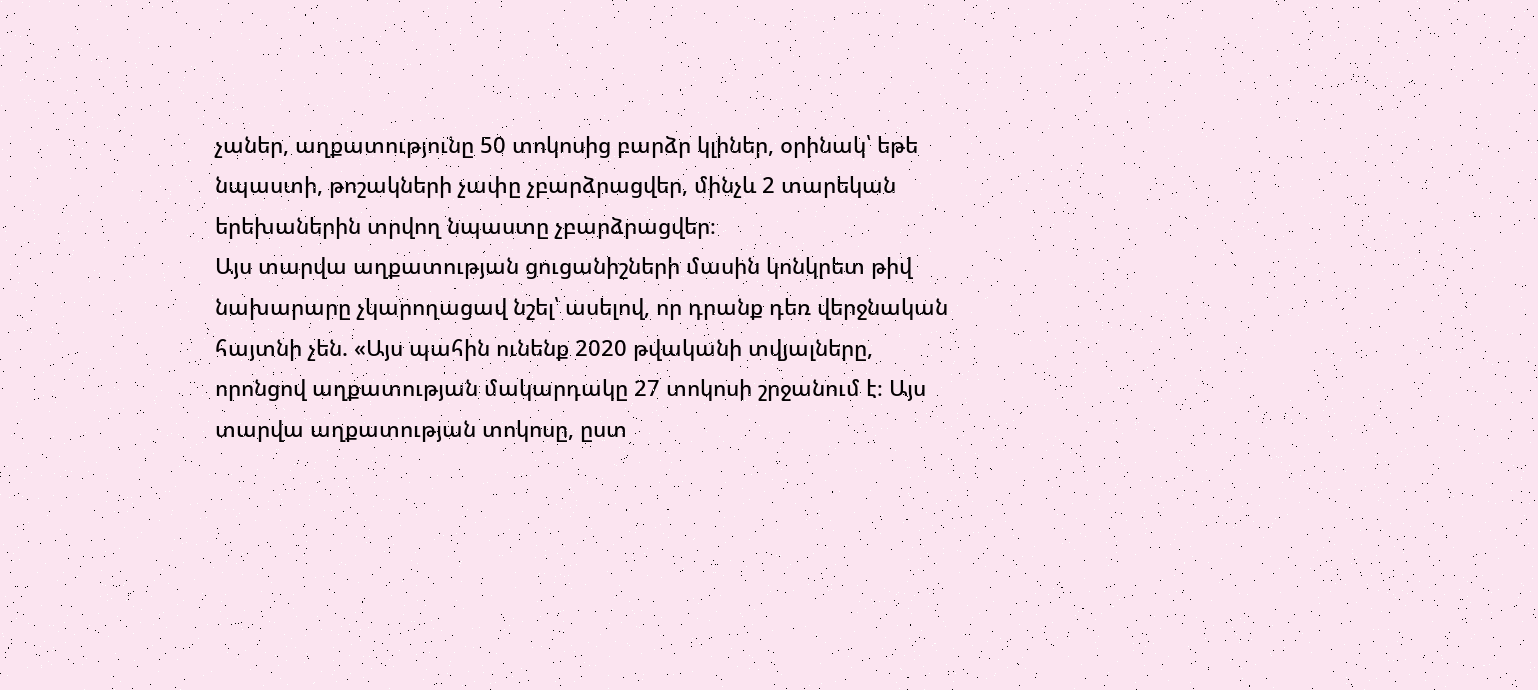չաներ, աղքատությունը 50 տոկոսից բարձր կլիներ, օրինակ՝ եթե նպաստի, թոշակների չափը չբարձրացվեր, մինչև 2 տարեկան երեխաներին տրվող նպաստը չբարձրացվեր։
Այս տարվա աղքատության ցուցանիշների մասին կոնկրետ թիվ նախարարը չկարողացավ նշել՝ ասելով, որ դրանք դեռ վերջնական հայտնի չեն. «Այս պահին ունենք 2020 թվականի տվյալները, որոնցով աղքատության մակարդակը 27 տոկոսի շրջանում է։ Այս տարվա աղքատության տոկոսը, ըստ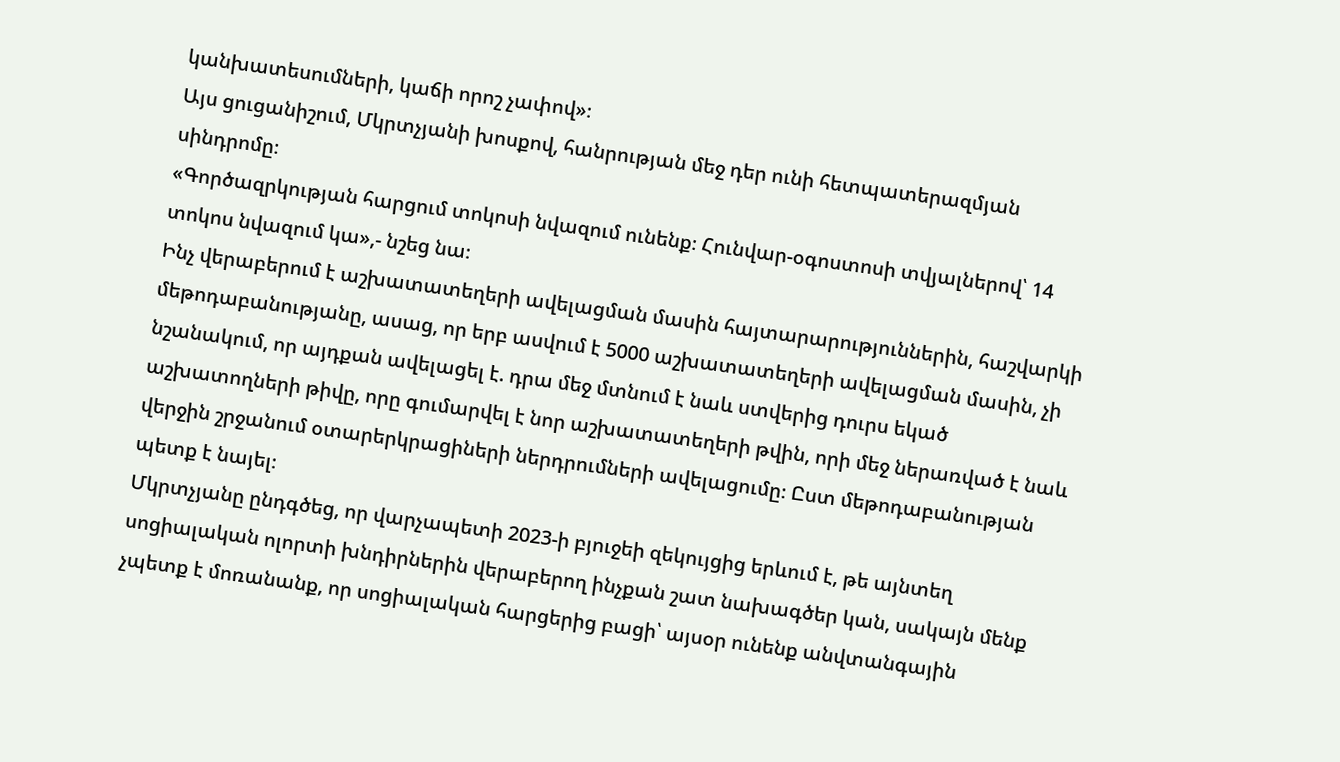կանխատեսումների, կաճի որոշ չափով»։
Այս ցուցանիշում, Մկրտչյանի խոսքով, հանրության մեջ դեր ունի հետպատերազմյան սինդրոմը։
«Գործազրկության հարցում տոկոսի նվազում ունենք։ Հունվար-օգոստոսի տվյալներով՝ 14 տոկոս նվազում կա»,- նշեց նա։
Ինչ վերաբերում է աշխատատեղերի ավելացման մասին հայտարարություններին, հաշվարկի մեթոդաբանությանը, ասաց, որ երբ ասվում է 5000 աշխատատեղերի ավելացման մասին, չի նշանակում, որ այդքան ավելացել է. դրա մեջ մտնում է նաև ստվերից դուրս եկած աշխատողների թիվը, որը գումարվել է նոր աշխատատեղերի թվին, որի մեջ ներառված է նաև վերջին շրջանում օտարերկրացիների ներդրումների ավելացումը։ Ըստ մեթոդաբանության պետք է նայել։
Մկրտչյանը ընդգծեց, որ վարչապետի 2023-ի բյուջեի զեկույցից երևում է, թե այնտեղ սոցիալական ոլորտի խնդիրներին վերաբերող ինչքան շատ նախագծեր կան, սակայն մենք չպետք է մոռանանք, որ սոցիալական հարցերից բացի՝ այսօր ունենք անվտանգային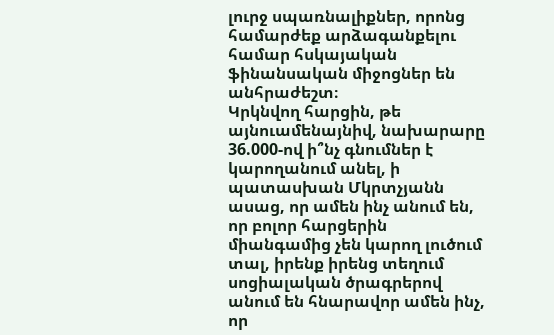լուրջ սպառնալիքներ, որոնց համարժեք արձագանքելու համար հսկայական ֆինանսական միջոցներ են անհրաժեշտ։
Կրկնվող հարցին, թե այնուամենայնիվ, նախարարը 36.000-ով ի՞նչ գնումներ է կարողանում անել, ի պատասխան Մկրտչյանն ասաց, որ ամեն ինչ անում են, որ բոլոր հարցերին միանգամից չեն կարող լուծում տալ, իրենք իրենց տեղում սոցիալական ծրագրերով անում են հնարավոր ամեն ինչ, որ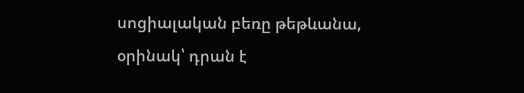սոցիալական բեռը թեթևանա, օրինակ՝ դրան է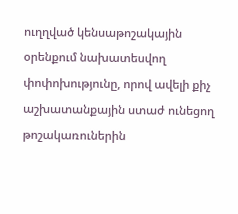ուղղված կենսաթոշակային օրենքում նախատեսվող փոփոխությունը, որով ավելի քիչ աշխատանքային ստաժ ունեցող թոշակառուներին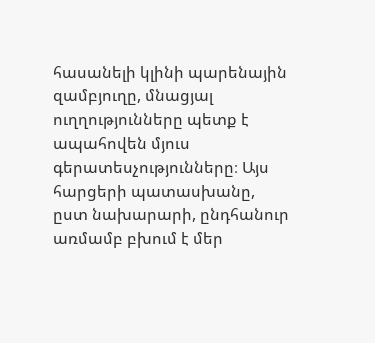հասանելի կլինի պարենային զամբյուղը, մնացյալ ուղղությունները պետք է ապահովեն մյուս գերատեսչությունները։ Այս հարցերի պատասխանը, ըստ նախարարի, ընդհանուր առմամբ բխում է մեր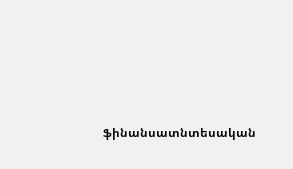ֆինանսատնտեսական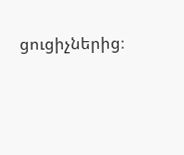ցուցիչներից։